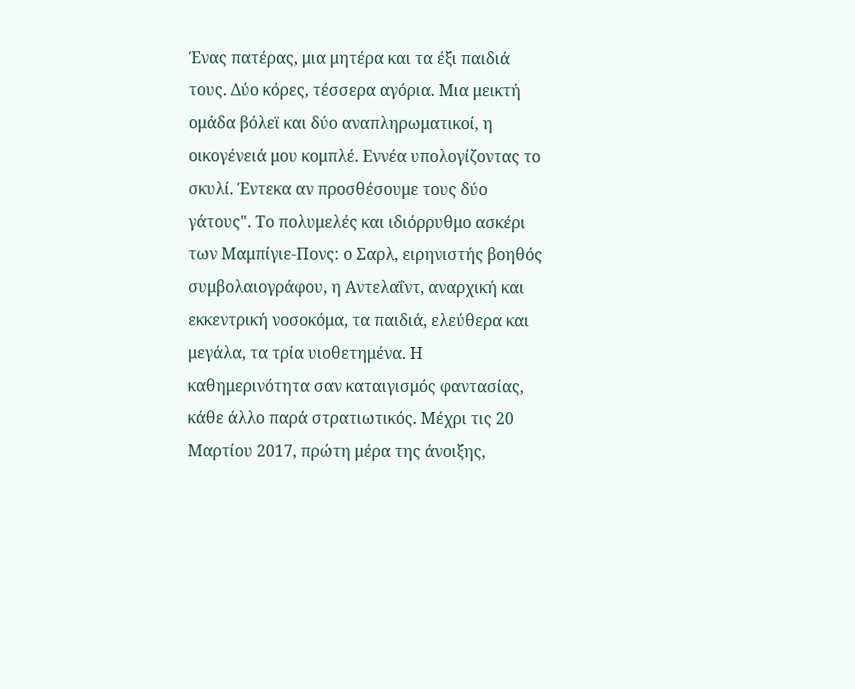Ένας πατέρας, μια μητέρα και τα έξι παιδιά τους. Δύο κόρες, τέσσερα αγόρια. Μια μεικτή ομάδα βόλεϊ και δύο αναπληρωματικοί, η οικογένειά μου κομπλέ. Εννέα υπολογίζοντας το σκυλί. Έντεκα αν προσθέσουμε τους δύο γάτους". Το πολυμελές και ιδιόρρυθμο ασκέρι των Μαμπίγιε-Πονς: ο Σαρλ, ειρηνιστής βοηθός συμβολαιογράφου, η Αντελαΐντ, αναρχική και εκκεντρική νοσοκόμα, τα παιδιά, ελεύθερα και μεγάλα, τα τρία υιοθετημένα. Η καθημερινότητα σαν καταιγισμός φαντασίας, κάθε άλλο παρά στρατιωτικός. Μέχρι τις 20 Μαρτίου 2017, πρώτη μέρα της άνοιξης,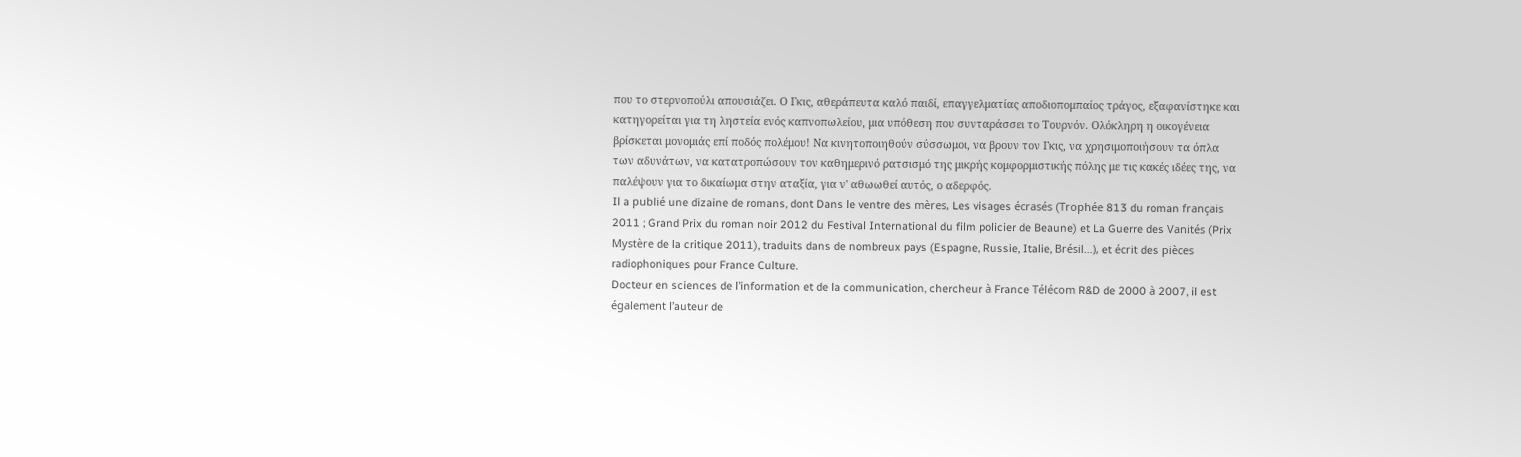που το στερνοπούλι απουσιάζει. Ο Γκις, αθεράπευτα καλό παιδί, επαγγελματίας αποδιοπομπαίος τράγος, εξαφανίστηκε και κατηγορείται για τη ληστεία ενός καπνοπωλείου, μια υπόθεση που συνταράσσει το Τουρνόν. Ολόκληρη η οικογένεια βρίσκεται μονομιάς επί ποδός πολέμου! Να κινητοποιηθούν σύσσωμοι, να βρουν τον Γκις, να χρησιμοποιήσουν τα όπλα των αδυνάτων, να κατατροπώσουν τον καθημερινό ρατσισμό της μικρής κομφορμιστικής πόλης με τις κακές ιδέες της, να παλέψουν για το δικαίωμα στην αταξία, για ν' αθωωθεί αυτός, ο αδερφός.
Il a publié une dizaine de romans, dont Dans le ventre des mères, Les visages écrasés (Trophée 813 du roman français 2011 ; Grand Prix du roman noir 2012 du Festival International du film policier de Beaune) et La Guerre des Vanités (Prix Mystère de la critique 2011), traduits dans de nombreux pays (Espagne, Russie, Italie, Brésil…), et écrit des pièces radiophoniques pour France Culture.
Docteur en sciences de l’information et de la communication, chercheur à France Télécom R&D de 2000 à 2007, il est également l’auteur de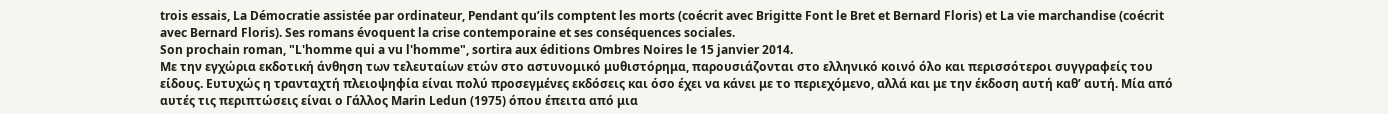trois essais, La Démocratie assistée par ordinateur, Pendant qu’ils comptent les morts (coécrit avec Brigitte Font le Bret et Bernard Floris) et La vie marchandise (coécrit avec Bernard Floris). Ses romans évoquent la crise contemporaine et ses conséquences sociales.
Son prochain roman, "L'homme qui a vu l'homme", sortira aux éditions Ombres Noires le 15 janvier 2014.
Με την εγχώρια εκδοτική άνθηση των τελευταίων ετών στο αστυνομικό μυθιστόρημα, παρουσιάζονται στο ελληνικό κοινό όλο και περισσότεροι συγγραφείς του είδους. Ευτυχώς η τρανταχτή πλειοψηφία είναι πολύ προσεγμένες εκδόσεις και όσο έχει να κάνει με το περιεχόμενο, αλλά και με την έκδοση αυτή καθ’ αυτή. Μία από αυτές τις περιπτώσεις είναι ο Γάλλος Marin Ledun (1975) όπου έπειτα από μια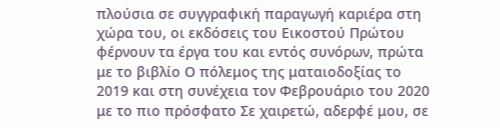πλούσια σε συγγραφική παραγωγή καριέρα στη χώρα του, οι εκδόσεις του Εικοστού Πρώτου φέρνουν τα έργα του και εντός συνόρων, πρώτα με το βιβλίο Ο πόλεμος της ματαιοδοξίας το 2019 και στη συνέχεια τον Φεβρουάριο του 2020 με το πιο πρόσφατο Σε χαιρετώ, αδερφέ μου, σε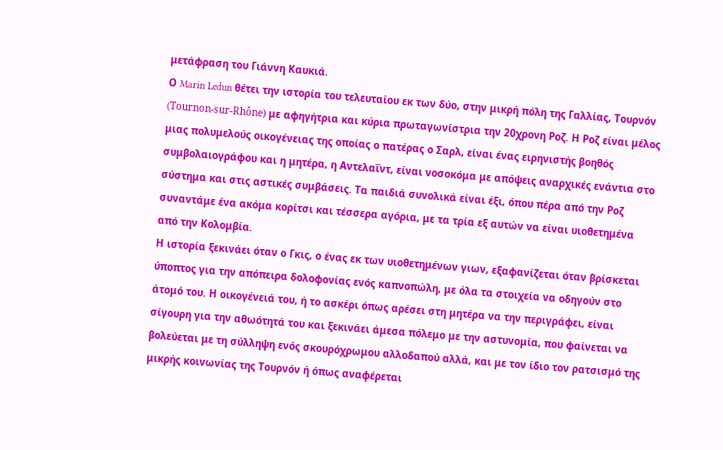μετάφραση του Γιάννη Καυκιά.
Ο Marin Ledun θέτει την ιστορία του τελευταίου εκ των δύο, στην μικρή πόλη της Γαλλίας, Τουρνόν (Tournon-sur-Rhône) με αφηγήτρια και κύρια πρωταγωνίστρια την 20χρονη Ροζ. Η Ροζ είναι μέλος μιας πολυμελούς οικογένειας της οποίας ο πατέρας ο Σαρλ, είναι ένας ειρηνιστής βοηθός συμβολαιογράφου και η μητέρα, η Αντελαΐντ, είναι νοσοκόμα με απόψεις αναρχικές ενάντια στο σύστημα και στις αστικές συμβάσεις. Τα παιδιά συνολικά είναι έξι, όπου πέρα από την Ροζ συναντάμε ένα ακόμα κορίτσι και τέσσερα αγόρια, με τα τρία εξ αυτών να είναι υιοθετημένα από την Κολομβία.
Η ιστορία ξεκινάει όταν ο Γκις, ο ένας εκ των υιοθετημένων γιων, εξαφανίζεται όταν βρίσκεται ύποπτος για την απόπειρα δολοφονίας ενός καπνοπώλη, με όλα τα στοιχεία να οδηγούν στο άτομό του. Η οικογένειά του, ή το ασκέρι όπως αρέσει στη μητέρα να την περιγράφει, είναι σίγουρη για την αθωότητά του και ξεκινάει άμεσα πόλεμο με την αστυνομία, που φαίνεται να βολεύεται με τη σύλληψη ενός σκουρόχρωμου αλλοδαπού αλλά, και με τον ίδιο τον ρατσισμό της μικρής κοινωνίας της Τουρνόν ή όπως αναφέρεται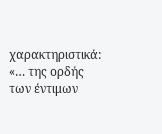χαρακτηριστικά: «… της ορδής των έντιμων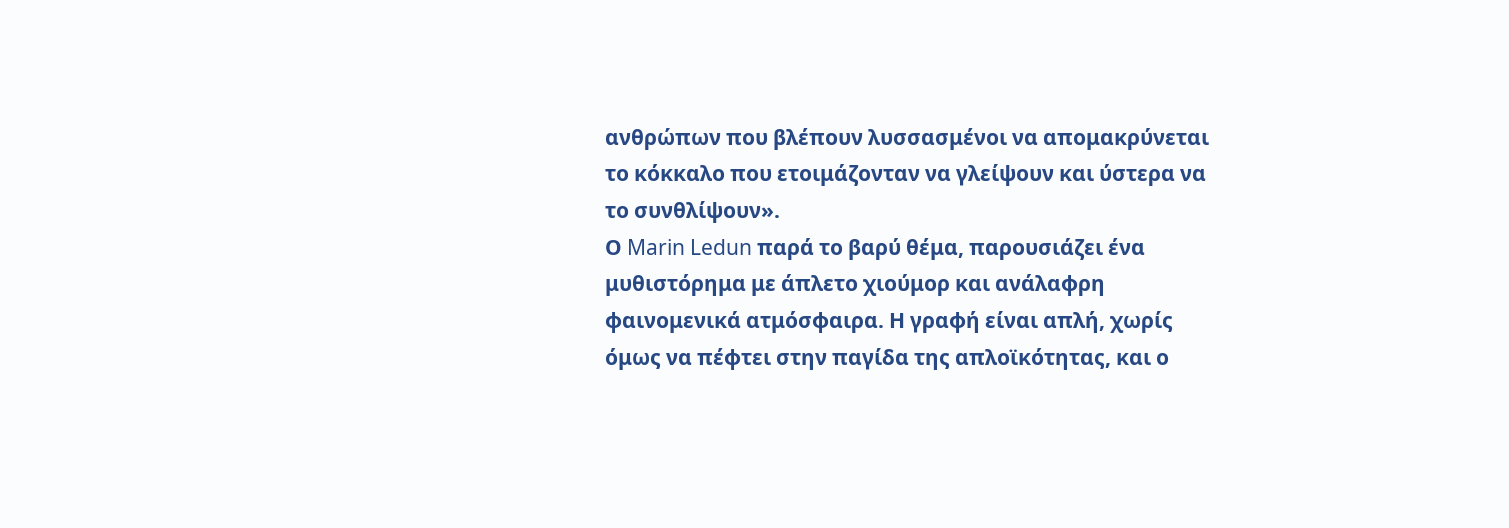ανθρώπων που βλέπουν λυσσασμένοι να απομακρύνεται το κόκκαλο που ετοιμάζονταν να γλείψουν και ύστερα να το συνθλίψουν».
Ο Marin Ledun παρά το βαρύ θέμα, παρουσιάζει ένα μυθιστόρημα με άπλετο χιούμορ και ανάλαφρη φαινομενικά ατμόσφαιρα. Η γραφή είναι απλή, χωρίς όμως να πέφτει στην παγίδα της απλοϊκότητας, και ο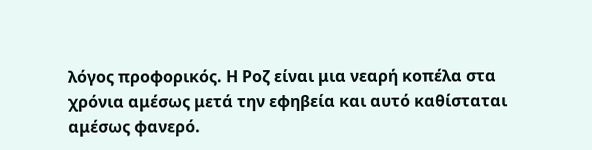λόγος προφορικός. Η Ροζ είναι μια νεαρή κοπέλα στα χρόνια αμέσως μετά την εφηβεία και αυτό καθίσταται αμέσως φανερό.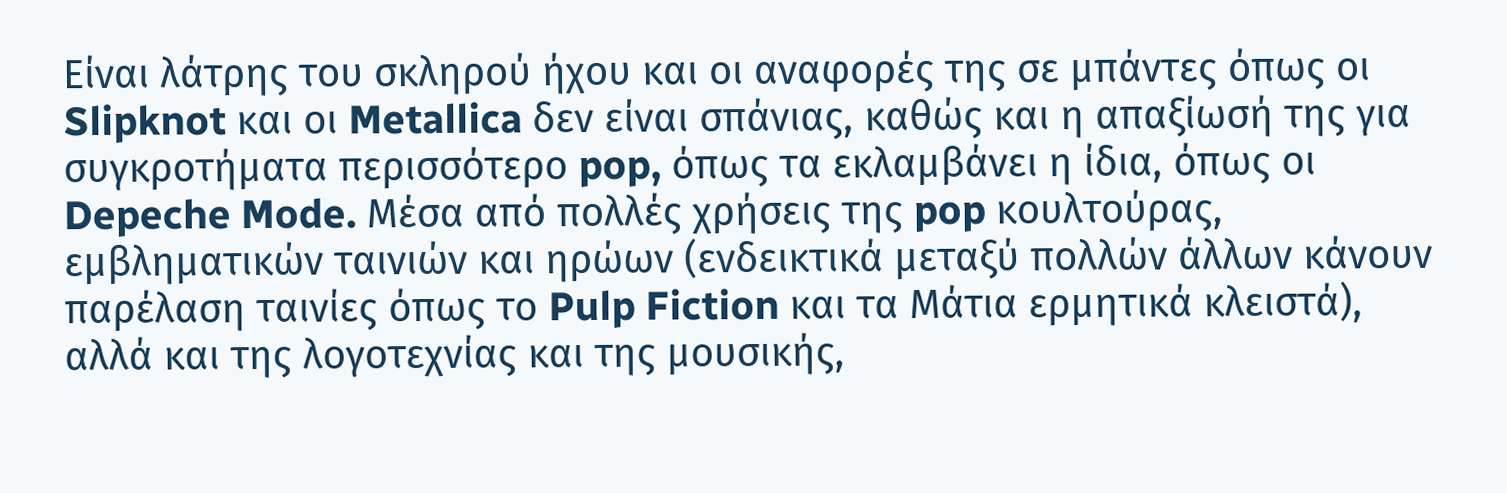Είναι λάτρης του σκληρού ήχου και οι αναφορές της σε μπάντες όπως οι Slipknot και οι Metallica δεν είναι σπάνιας, καθώς και η απαξίωσή της για συγκροτήματα περισσότερο pop, όπως τα εκλαμβάνει η ίδια, όπως οι Depeche Mode. Μέσα από πολλές χρήσεις της pop κουλτούρας, εμβληματικών ταινιών και ηρώων (ενδεικτικά μεταξύ πολλών άλλων κάνουν παρέλαση ταινίες όπως το Pulp Fiction και τα Μάτια ερμητικά κλειστά), αλλά και της λογοτεχνίας και της μουσικής,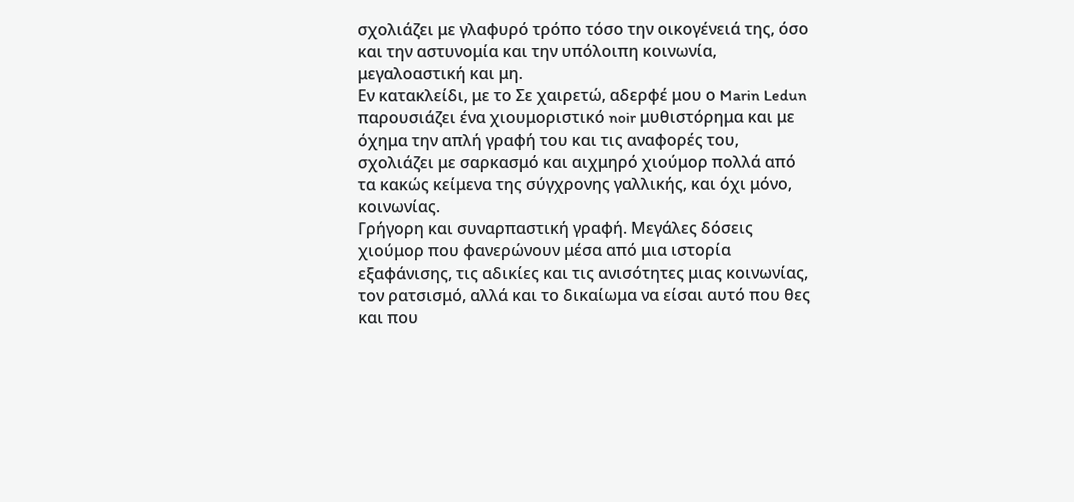σχολιάζει με γλαφυρό τρόπο τόσο την οικογένειά της, όσο και την αστυνομία και την υπόλοιπη κοινωνία, μεγαλοαστική και μη.
Εν κατακλείδι, με το Σε χαιρετώ, αδερφέ μου ο Marin Ledun παρουσιάζει ένα χιουμοριστικό noir μυθιστόρημα και με όχημα την απλή γραφή του και τις αναφορές του, σχολιάζει με σαρκασμό και αιχμηρό χιούμορ πολλά από τα κακώς κείμενα της σύγχρονης γαλλικής, και όχι μόνο, κοινωνίας.
Γρήγορη και συναρπαστική γραφή. Μεγάλες δόσεις χιούμορ που φανερώνουν μέσα από μια ιστορία εξαφάνισης, τις αδικίες και τις ανισότητες μιας κοινωνίας, τον ρατσισμό, αλλά και το δικαίωμα να είσαι αυτό που θες και που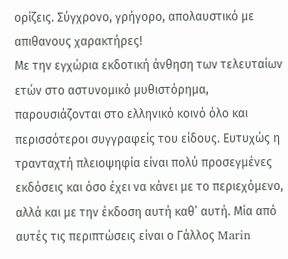ορίζεις. Σύγχρονο, γρήγορο, απολαυστικό με απιθανους χαρακτήρες!
Με την εγχώρια εκδοτική άνθηση των τελευταίων ετών στο αστυνομικό μυθιστόρημα, παρουσιάζονται στο ελληνικό κοινό όλο και περισσότεροι συγγραφείς του είδους. Ευτυχώς η τρανταχτή πλειοψηφία είναι πολύ προσεγμένες εκδόσεις και όσο έχει να κάνει με το περιεχόμενο, αλλά και με την έκδοση αυτή καθ’ αυτή. Μία από αυτές τις περιπτώσεις είναι ο Γάλλος Marin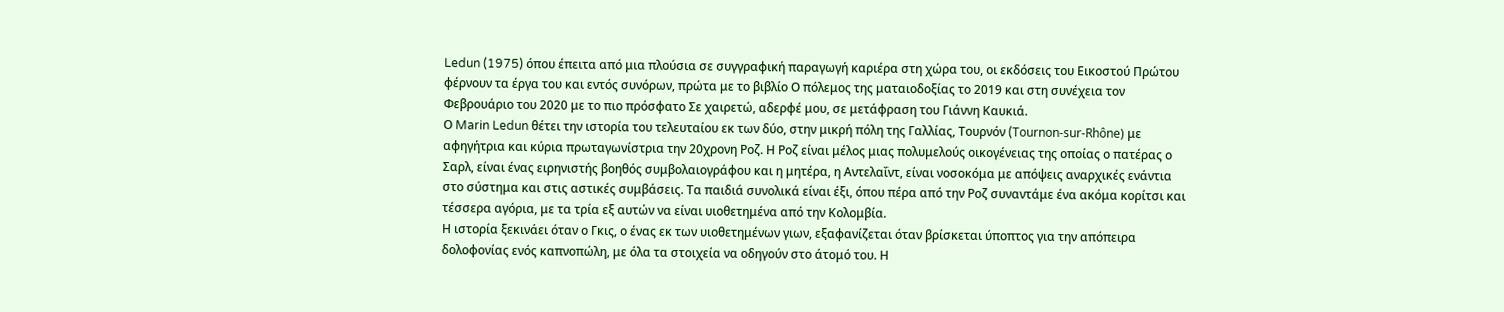Ledun (1975) όπου έπειτα από μια πλούσια σε συγγραφική παραγωγή καριέρα στη χώρα του, οι εκδόσεις του Εικοστού Πρώτου φέρνουν τα έργα του και εντός συνόρων, πρώτα με το βιβλίο Ο πόλεμος της ματαιοδοξίας το 2019 και στη συνέχεια τον Φεβρουάριο του 2020 με το πιο πρόσφατο Σε χαιρετώ, αδερφέ μου, σε μετάφραση του Γιάννη Καυκιά.
Ο Marin Ledun θέτει την ιστορία του τελευταίου εκ των δύο, στην μικρή πόλη της Γαλλίας, Τουρνόν (Tournon-sur-Rhône) με αφηγήτρια και κύρια πρωταγωνίστρια την 20χρονη Ροζ. Η Ροζ είναι μέλος μιας πολυμελούς οικογένειας της οποίας ο πατέρας ο Σαρλ, είναι ένας ειρηνιστής βοηθός συμβολαιογράφου και η μητέρα, η Αντελαΐντ, είναι νοσοκόμα με απόψεις αναρχικές ενάντια στο σύστημα και στις αστικές συμβάσεις. Τα παιδιά συνολικά είναι έξι, όπου πέρα από την Ροζ συναντάμε ένα ακόμα κορίτσι και τέσσερα αγόρια, με τα τρία εξ αυτών να είναι υιοθετημένα από την Κολομβία.
Η ιστορία ξεκινάει όταν ο Γκις, ο ένας εκ των υιοθετημένων γιων, εξαφανίζεται όταν βρίσκεται ύποπτος για την απόπειρα δολοφονίας ενός καπνοπώλη, με όλα τα στοιχεία να οδηγούν στο άτομό του. Η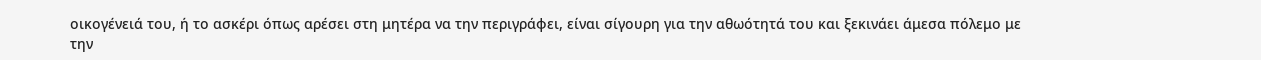οικογένειά του, ή το ασκέρι όπως αρέσει στη μητέρα να την περιγράφει, είναι σίγουρη για την αθωότητά του και ξεκινάει άμεσα πόλεμο με την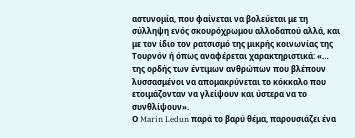αστυνομία, που φαίνεται να βολεύεται με τη σύλληψη ενός σκουρόχρωμου αλλοδαπού αλλά, και με τον ίδιο τον ρατσισμό της μικρής κοινωνίας της Τουρνόν ή όπως αναφέρεται χαρακτηριστικά: «… της ορδής των έντιμων ανθρώπων που βλέπουν λυσσασμένοι να απομακρύνεται το κόκκαλο που ετοιμάζονταν να γλείψουν και ύστερα να το συνθλίψουν».
Ο Marin Ledun παρά το βαρύ θέμα, παρουσιάζει ένα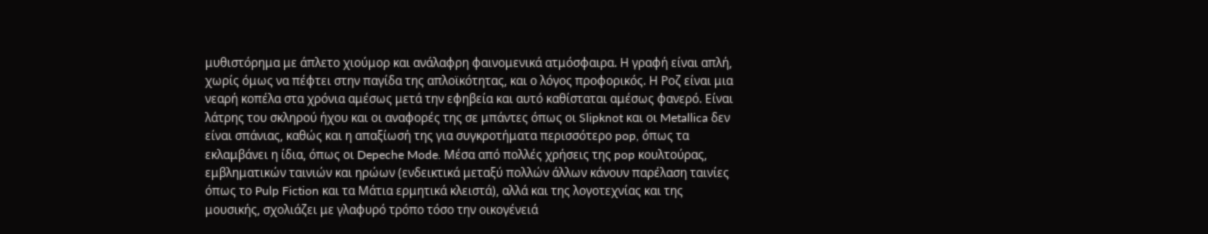μυθιστόρημα με άπλετο χιούμορ και ανάλαφρη φαινομενικά ατμόσφαιρα. Η γραφή είναι απλή, χωρίς όμως να πέφτει στην παγίδα της απλοϊκότητας, και ο λόγος προφορικός. Η Ροζ είναι μια νεαρή κοπέλα στα χρόνια αμέσως μετά την εφηβεία και αυτό καθίσταται αμέσως φανερό. Είναι λάτρης του σκληρού ήχου και οι αναφορές της σε μπάντες όπως οι Slipknot και οι Metallica δεν είναι σπάνιας, καθώς και η απαξίωσή της για συγκροτήματα περισσότερο pop, όπως τα εκλαμβάνει η ίδια, όπως οι Depeche Mode. Μέσα από πολλές χρήσεις της pop κουλτούρας, εμβληματικών ταινιών και ηρώων (ενδεικτικά μεταξύ πολλών άλλων κάνουν παρέλαση ταινίες όπως το Pulp Fiction και τα Μάτια ερμητικά κλειστά), αλλά και της λογοτεχνίας και της μουσικής, σχολιάζει με γλαφυρό τρόπο τόσο την οικογένειά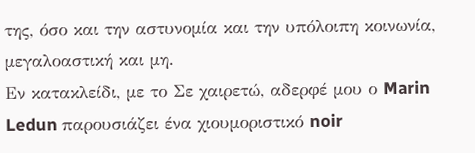της, όσο και την αστυνομία και την υπόλοιπη κοινωνία, μεγαλοαστική και μη.
Εν κατακλείδι, με το Σε χαιρετώ, αδερφέ μου ο Marin Ledun παρουσιάζει ένα χιουμοριστικό noir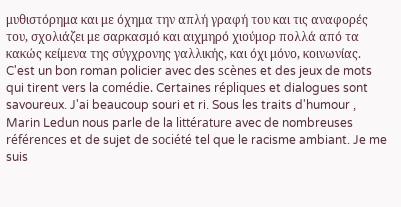μυθιστόρημα και με όχημα την απλή γραφή του και τις αναφορές του, σχολιάζει με σαρκασμό και αιχμηρό χιούμορ πολλά από τα κακώς κείμενα της σύγχρονης γαλλικής, και όχι μόνο, κοινωνίας.
C'est un bon roman policier avec des scènes et des jeux de mots qui tirent vers la comédie. Certaines répliques et dialogues sont savoureux. J'ai beaucoup souri et ri. Sous les traits d'humour , Marin Ledun nous parle de la littérature avec de nombreuses références et de sujet de société tel que le racisme ambiant. Je me suis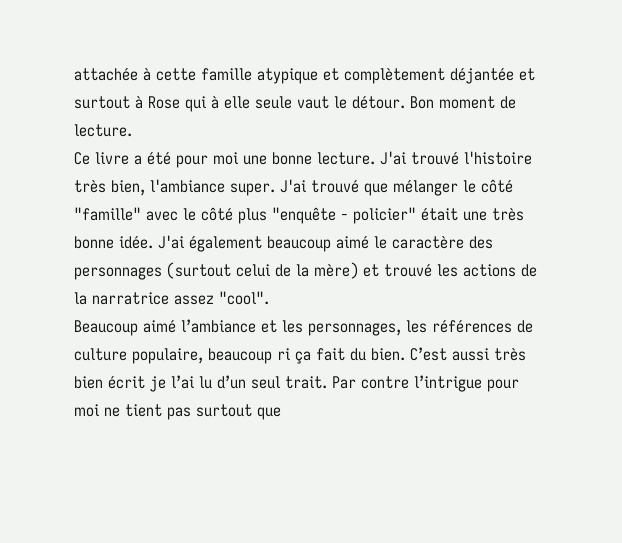attachée à cette famille atypique et complètement déjantée et surtout à Rose qui à elle seule vaut le détour. Bon moment de lecture.
Ce livre a été pour moi une bonne lecture. J'ai trouvé l'histoire très bien, l'ambiance super. J'ai trouvé que mélanger le côté "famille" avec le côté plus "enquête - policier" était une très bonne idée. J'ai également beaucoup aimé le caractère des personnages (surtout celui de la mère) et trouvé les actions de la narratrice assez "cool".
Beaucoup aimé l’ambiance et les personnages, les références de culture populaire, beaucoup ri ça fait du bien. C’est aussi très bien écrit je l’ai lu d’un seul trait. Par contre l’intrigue pour moi ne tient pas surtout que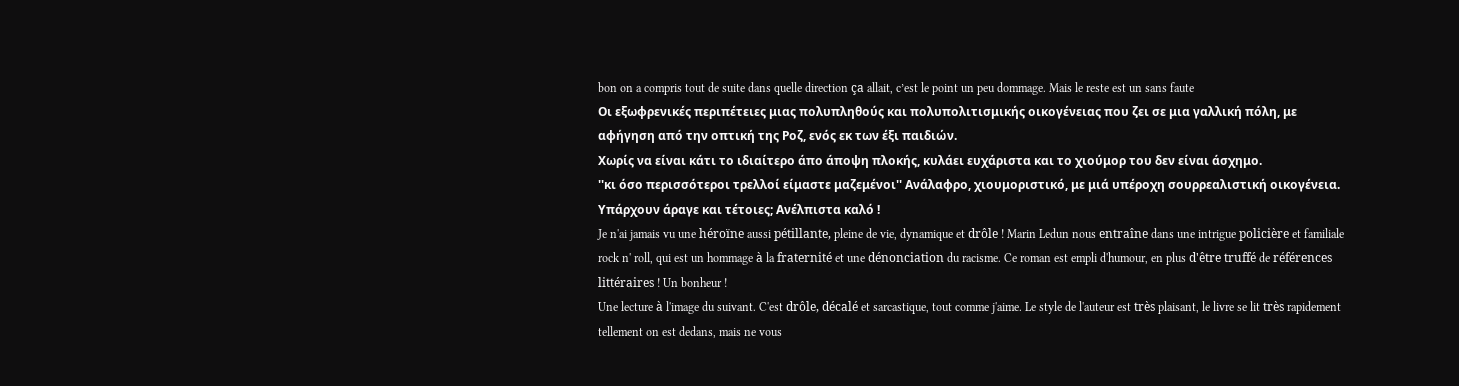bon on a compris tout de suite dans quelle direction ça allait, c’est le point un peu dommage. Mais le reste est un sans faute
Οι εξωφρενικές περιπέτειες μιας πολυπληθούς και πολυπολιτισμικής οικογένειας που ζει σε μια γαλλική πόλη, με αφήγηση από την οπτική της Ροζ, ενός εκ των έξι παιδιών.
Χωρίς να είναι κάτι το ιδιαίτερο άπο άποψη πλοκής, κυλάει ευχάριστα και το χιούμορ του δεν είναι άσχημο.
''κι όσο περισσότεροι τρελλοί είμαστε μαζεμένοι'' Ανάλαφρο, χιουμοριστικό, με μιά υπέροχη σουρρεαλιστική οικογένεια. Υπάρχουν άραγε και τέτοιες; Ανέλπιστα καλό !
Je n'ai jamais vu une héroïne aussi pétillante, pleine de vie, dynamique et drôle ! Marin Ledun nous entraîne dans une intrigue policière et familiale rock n' roll, qui est un hommage à la fraternité et une dénonciation du racisme. Ce roman est empli d'humour, en plus d'être truffé de références littéraires ! Un bonheur !
Une lecture à l'image du suivant. C'est drôle, décalé et sarcastique, tout comme j'aime. Le style de l'auteur est très plaisant, le livre se lit très rapidement tellement on est dedans, mais ne vous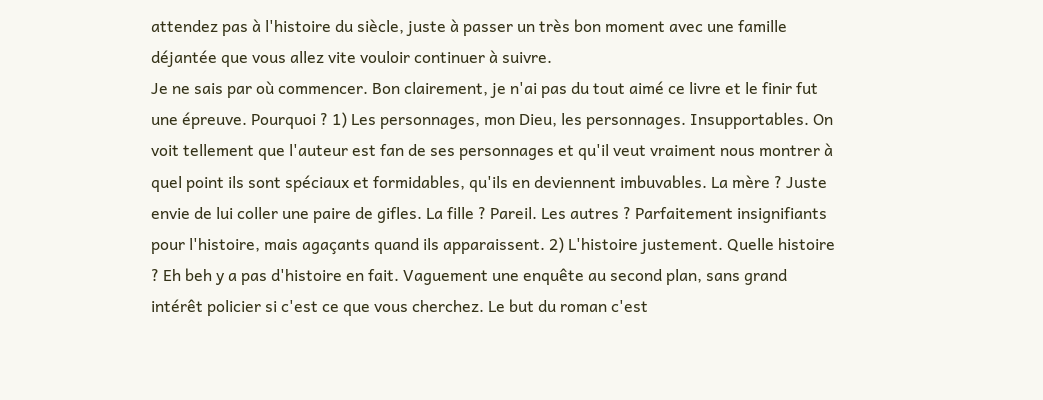attendez pas à l'histoire du siècle, juste à passer un très bon moment avec une famille déjantée que vous allez vite vouloir continuer à suivre.
Je ne sais par où commencer. Bon clairement, je n'ai pas du tout aimé ce livre et le finir fut une épreuve. Pourquoi ? 1) Les personnages, mon Dieu, les personnages. Insupportables. On voit tellement que l'auteur est fan de ses personnages et qu'il veut vraiment nous montrer à quel point ils sont spéciaux et formidables, qu'ils en deviennent imbuvables. La mère ? Juste envie de lui coller une paire de gifles. La fille ? Pareil. Les autres ? Parfaitement insignifiants pour l'histoire, mais agaçants quand ils apparaissent. 2) L'histoire justement. Quelle histoire ? Eh beh y a pas d'histoire en fait. Vaguement une enquête au second plan, sans grand intérêt policier si c'est ce que vous cherchez. Le but du roman c'est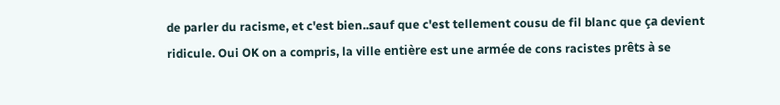de parler du racisme, et c'est bien..sauf que c'est tellement cousu de fil blanc que ça devient ridicule. Oui OK on a compris, la ville entière est une armée de cons racistes prêts à se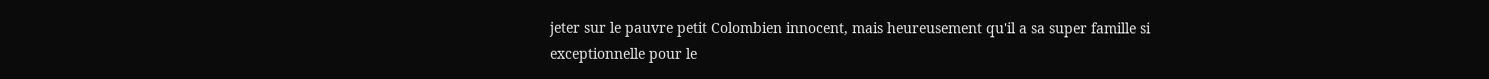jeter sur le pauvre petit Colombien innocent, mais heureusement qu'il a sa super famille si exceptionnelle pour le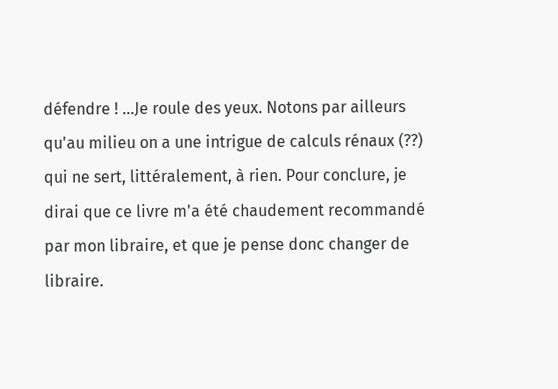défendre ! ...Je roule des yeux. Notons par ailleurs qu'au milieu on a une intrigue de calculs rénaux (??) qui ne sert, littéralement, à rien. Pour conclure, je dirai que ce livre m'a été chaudement recommandé par mon libraire, et que je pense donc changer de libraire.